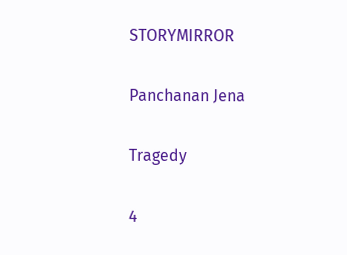STORYMIRROR

Panchanan Jena

Tragedy

4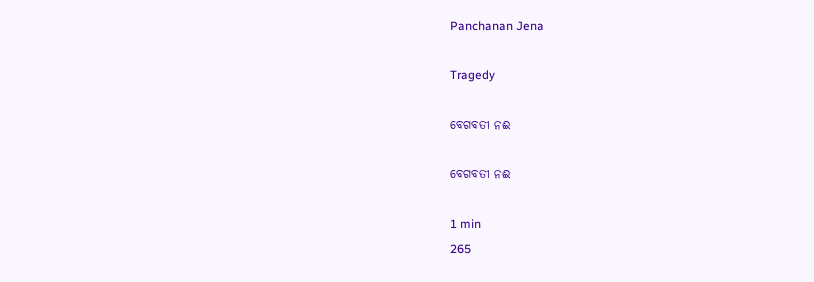Panchanan Jena

Tragedy

ବେଗବତୀ ନଈ

ବେଗବତୀ ନଈ

1 min
265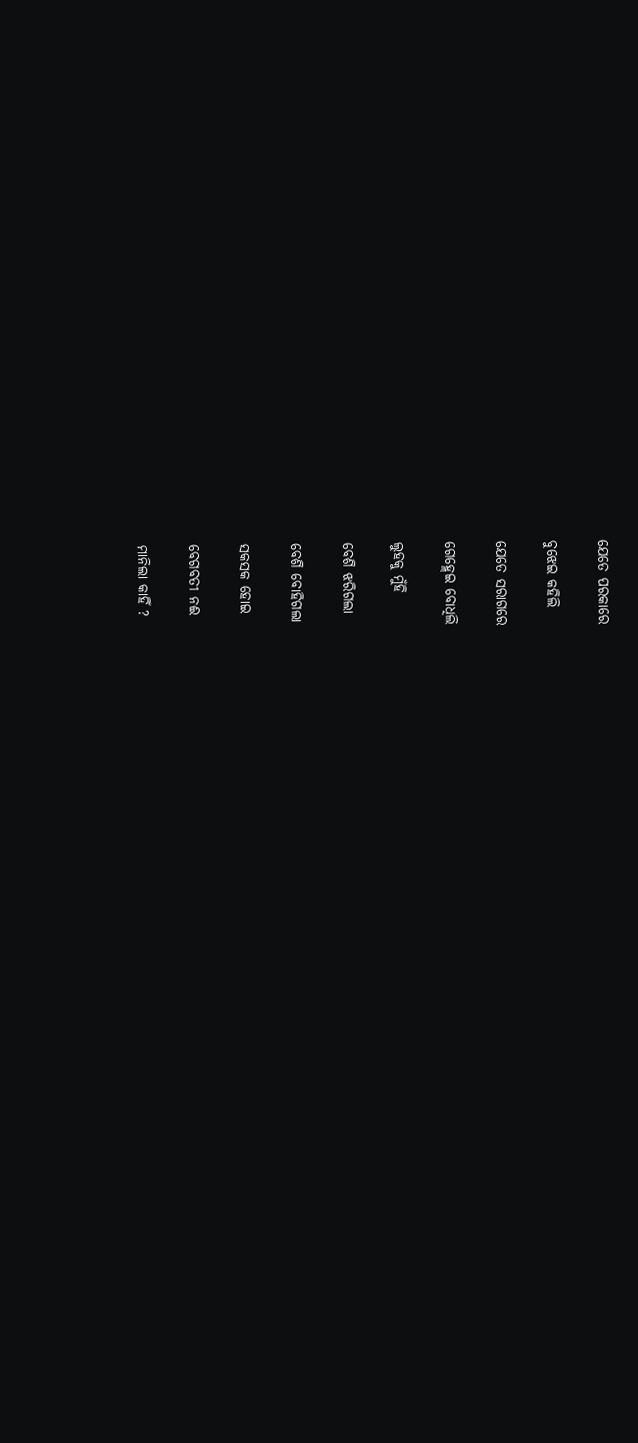ଯେତେ ପରକାରେ

ବୁଝେଇ କହିଲି

ଯେତେ ସରାଗରେ

ଗେହ୍ଲେଇ ବୋଧିଲି

ଲୁହକୁ ମୁଁହି

ବେଶି ଝରିଗଲା

ବେଶି ବୋହିଗଲା

ସକସକ ହୋଇ

ବେଗବତୀ ନଈ

ମାନିଲା କାହିଁ ?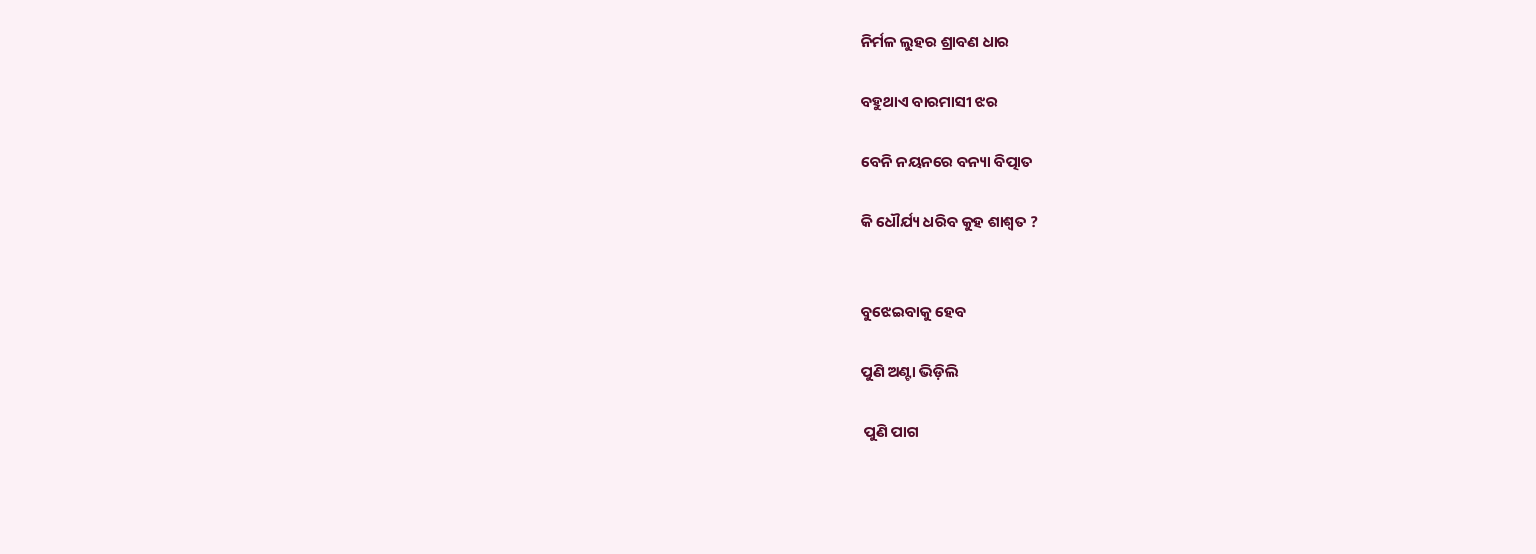ନିର୍ମଳ ଲୁହର ଶ୍ରାବଣ ଧାର

ବହୁଥାଏ ବାରମାସୀ ଝର

ବେନି ନୟନରେ ବନ୍ୟା ବିତ୍ପାତ

କି ଧୌର୍ଯ୍ୟ ଧରିବ କୁହ ଶାଶ୍ଵତ ?


ବୁଝେଇବାକୁ ହେବ

ପୁଣି ଅଣ୍ଟା ଭିଡ଼ିଲି

 ପୁଣି ପାଗ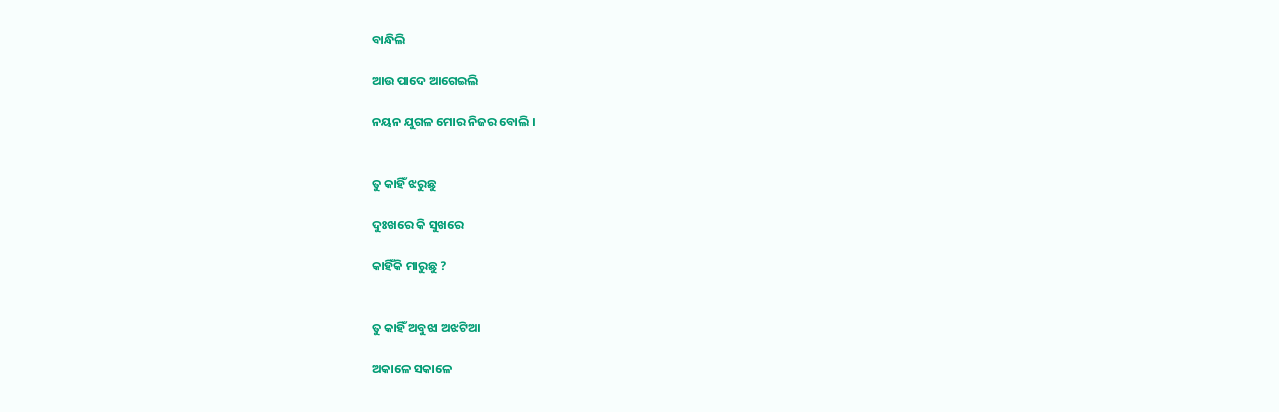ବାନ୍ଧିଲି

ଆଉ ପାଦେ ଆଗେଇଲି

ନୟନ ଯୁଗଳ ମୋର ନିଜର ବୋଲି ।


ତୁ କାହିଁ ଝରୁଛୁ

ଦୁଃଖରେ କି ସୁଖରେ

କାହିଁକି ମାରୁଛୁ ?


ତୁ କାହିଁ ଅବୁଝା ଅଝଟିଆ

ଅକାଳେ ସକାଳେ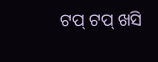ଟପ୍ ଟପ୍ ଖସି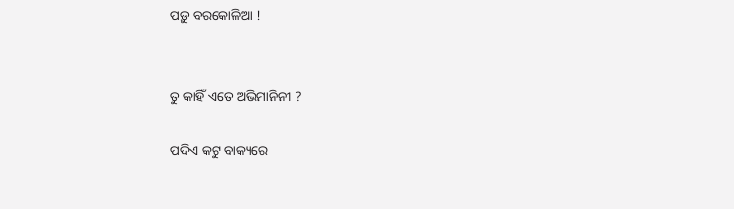ପଡ଼ୁ ବରକୋଳିଆ !


ତୁ କାହିଁ ଏତେ ଅଭିମାନିନୀ ?

ପଦିଏ କଟୁ ବାକ୍ୟରେ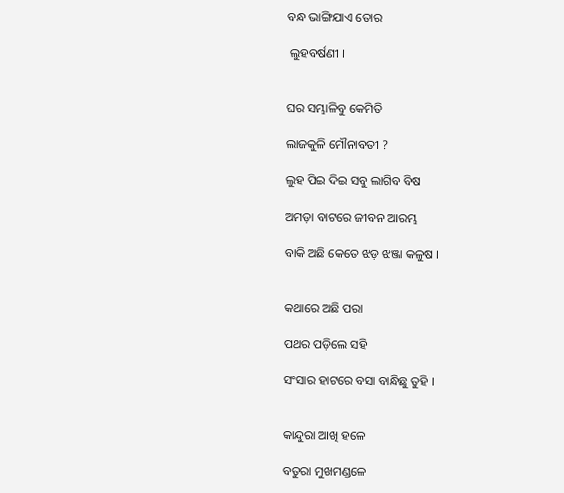ବନ୍ଧ ଭାଙ୍ଗିଯାଏ ତୋର

 ଲୁହବର୍ଷଣୀ ।


ଘର ସମ୍ଭାଳିବୁ କେମିତି

ଲାଜକୁଳି ମୌନାବତୀ ?

ଲୁହ ପିଇ ଦିଇ ସବୁ ଲାଗିବ ବିଷ

ଅମଡ଼ା ବାଟରେ ଜୀବନ ଆରମ୍ଭ

ବାକି ଅଛି କେତେ ଝଡ଼ ଝଞ୍ଜା କଳୁଷ ।


କଥାରେ ଅଛି ପରା

ପଥର ପଡ଼ିଲେ ସହି

ସଂସାର ହାଟରେ ବସା ବାନ୍ଧିଛୁ ତୁହି ।


କାନ୍ଦୁରା ଆଖି ହଳେ

ବତୁରା ମୁଖମଣ୍ଡଳେ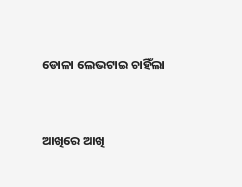ଡୋଳା ଲେଭଟାଇ ଚାହିଁଲା


ଆଖିରେ ଆଖି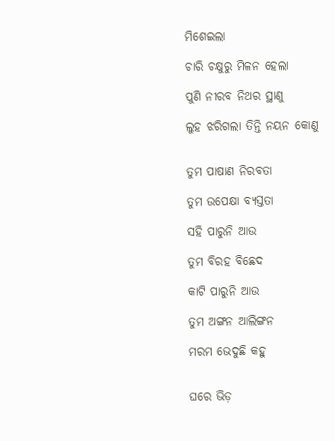ମିଶେଇଲା

ଚାରି ଚକ୍ଷୁରୁ ମିଳନ ହେଲା

ପୁଣି ନୀରବ ନିଥର ସ୍ଥାଣୁ

ଲୁହ ଝରିଗଲା ତିନ୍ତି ନୟନ କୋଣୁ


ତୁମ ପାଷାଣ ନିରବତା

ତୁମ ଉପେକ୍ଷା ବ୍ୟସ୍ତତା

ସହି ପାରୁନି ଆଉ

ତୁମ ବିରହ ବିଛେଦ

କାଟି ପାରୁନି ଆଉ

ତୁମ ଅଙ୍ଗନ ଆଲିଙ୍ଗନ

ମରମ ଭେଦୁଛି କହୁ


ଘରେ ଭିଡ଼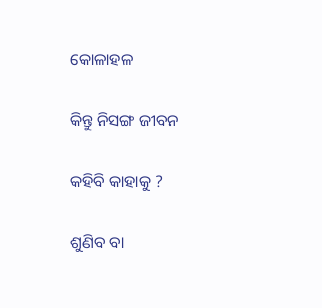କୋଳାହଳ

କିନ୍ତୁ ନିସଙ୍ଗ ଜୀବନ

କହିବି କାହାକୁ ?

ଶୁଣିବ ବା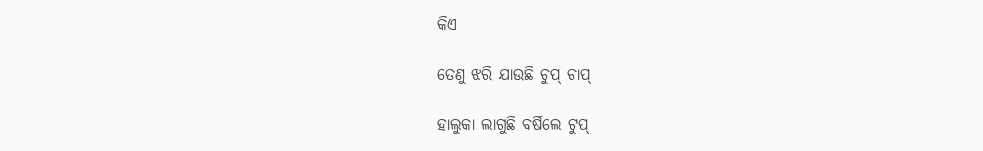କିଏ

ତେଣୁ ଝରି ଯାଉଛି ଚୁପ୍ ଚାପ୍

ହାଲୁକା ଲାଗୁଛି ବର୍ଷିଲେ ଟୁପ୍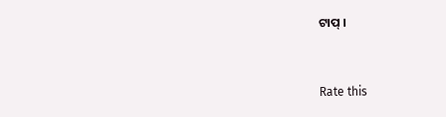ଟାପ୍ ।


Rate this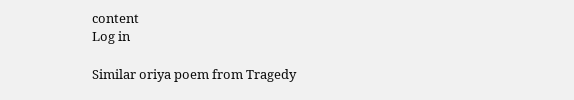content
Log in

Similar oriya poem from Tragedy